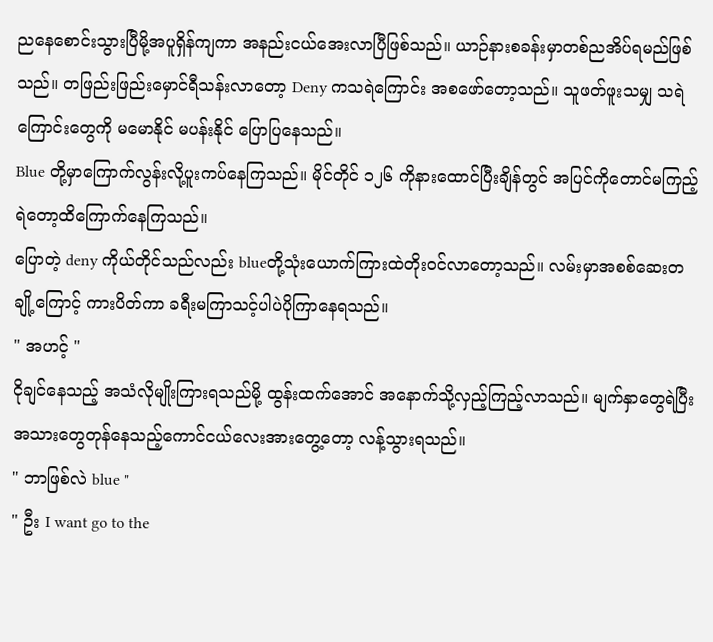ညနေစောင်းသွားပြီမို့အပူရှိန်ကျကာ အနည်းငယ်အေးလာပြီဖြစ်သည်။ ယာဉ်နားစခန်းမှာတစ်ညအိပ်ရမည်ဖြစ်သည်။ တဖြည်းဖြည်းမှောင်ရီသန်းလာတော့ Deny ကသရဲကြောင်း အစဖော်တော့သည်။ သူဖတ်ဖူးသမျှ သရဲကြောင်းတွေကို မမောနိုင် မပန်းနိုင် ပြောပြနေသည်။
Blue တို့မှာကြောက်လွန်းလို့ပူးကပ်နေကြသည်။ မိုင်တိုင် ၁၂၆ ကိုနားထောင်ပြီးချိန်တွင် အပြင်ကိုတောင်မကြည့်ရဲတော့ထိကြောက်နေကြသည်။
ပြောတဲ့ deny ကိုယ်တိုင်သည်လည်း blueတို့သုံးယောက်ကြားထဲတိုးဝင်လာတော့သည်။ လမ်းမှာအစစ်ဆေးတချို့ကြောင့် ကားပိတ်ကာ ခရီးမကြာသင့်ပါပဲပိုကြာနေရသည်။
" အဟင့် "
ငိုချင်နေသည့် အသံလိုမျိုးကြားရသည်မို့ ထွန်းထက်အောင် အနောက်သို့လှည့်ကြည့်လာသည်။ မျက်နှာတွေရဲပြီး အသားတွေတုန်နေသည့်ကောင်ငယ်လေးအားတွေ့တော့ လန့်သွားရသည်။
" ဘာဖြစ်လဲ blue "
" ဦး I want go to the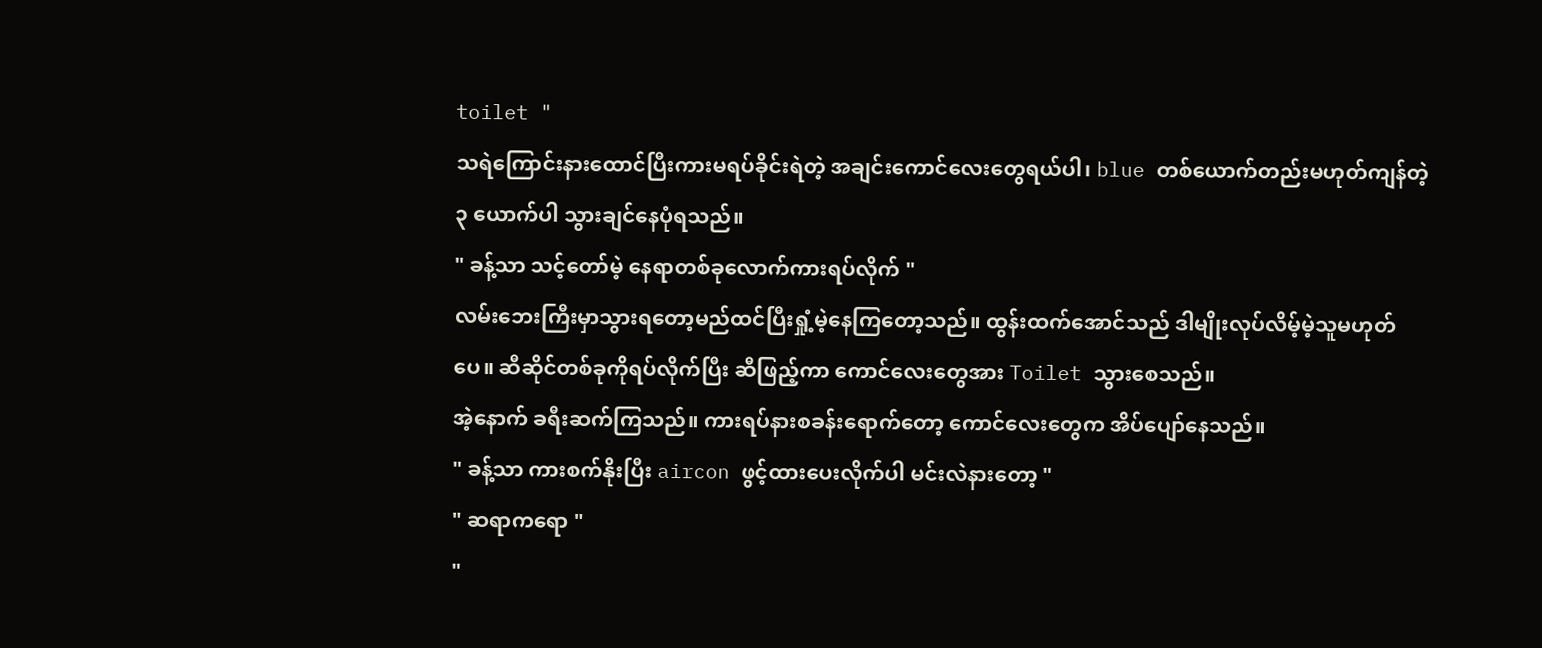toilet "
သရဲကြောင်းနားထောင်ပြီးကားမရပ်ခိုင်းရဲတဲ့ အချင်းကောင်လေးတွေရယ်ပါ၊ blue တစ်ယောက်တည်းမဟုတ်ကျန်တဲ့ ၃ ယောက်ပါ သွားချင်နေပုံရသည်။
" ခန့်သာ သင့်တော်မဲ့ နေရာတစ်ခုလောက်ကားရပ်လိုက် "
လမ်းဘေးကြီးမှာသွားရတော့မည်ထင်ပြီးရှုံ့မဲ့နေကြတော့သည်။ ထွန်းထက်အောင်သည် ဒါမျိုးလုပ်လိမ့်မဲ့သူမဟုတ်ပေ။ ဆီဆိုင်တစ်ခုကိုရပ်လိုက်ပြီး ဆီဖြည့်ကာ ကောင်လေးတွေအား Toilet သွားစေသည်။
အဲ့နောက် ခရီးဆက်ကြသည်။ ကားရပ်နားစခန်းရောက်တော့ ကောင်လေးတွေက အိပ်ပျော်နေသည်။
" ခန့်သာ ကားစက်နိုးပြီး aircon ဖွင့်ထားပေးလိုက်ပါ မင်းလဲနားတော့ "
" ဆရာကရော "
"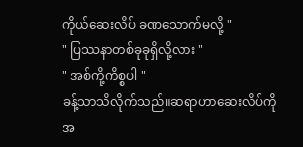ကိုယ်ဆေးလိပ် ခဏသောက်မလို့ "
" ပြဿနာတစ်ခုခုရှိလို့လား "
" အစ်ကို့ကိစ္စပါ "
ခန့်သာသိလိုက်သည်။ဆရာဟာဆေးလိပ်ကို အ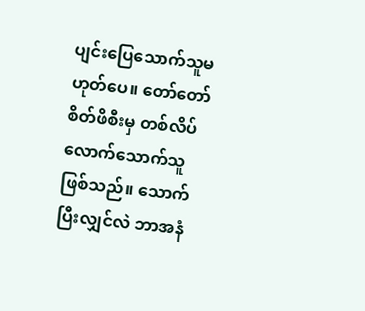ပျင်းပြေသောက်သူမဟုတ်ပေ။ တော်တော် စိတ်ဖိစီးမှ တစ်လိပ်လောက်သောက်သူဖြစ်သည်။ သောက်ပြီးလျှင်လဲ ဘာအနံ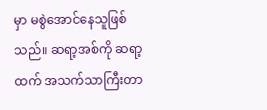မှာ မစွဲအောင်နေသူဖြစ်သည်။ ဆရာ့အစ်ကို ဆရာ့ထက် အသက်သာကြီးတာ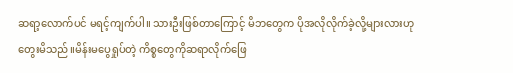ဆရာ့လောက်ပင် မရင့်ကျက်ပါ။ သားဦးဖြစ်တာကြောင့် မိဘတွေက ပိုအလိုလိုက်ခဲ့လို့များလားဟုတွေးမိသည်။မိန်းမပွေရှုပ်တဲ့ ကိစ္စတွေကိုဆရာလိုက်ဖြေ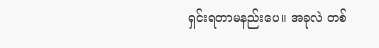ရှင်းရတာမနည်းပေ။ အခုလဲ တစ်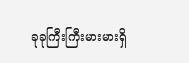ခုခုကြီးကြီးမားမားရှိ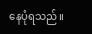နေပုံရသည်။